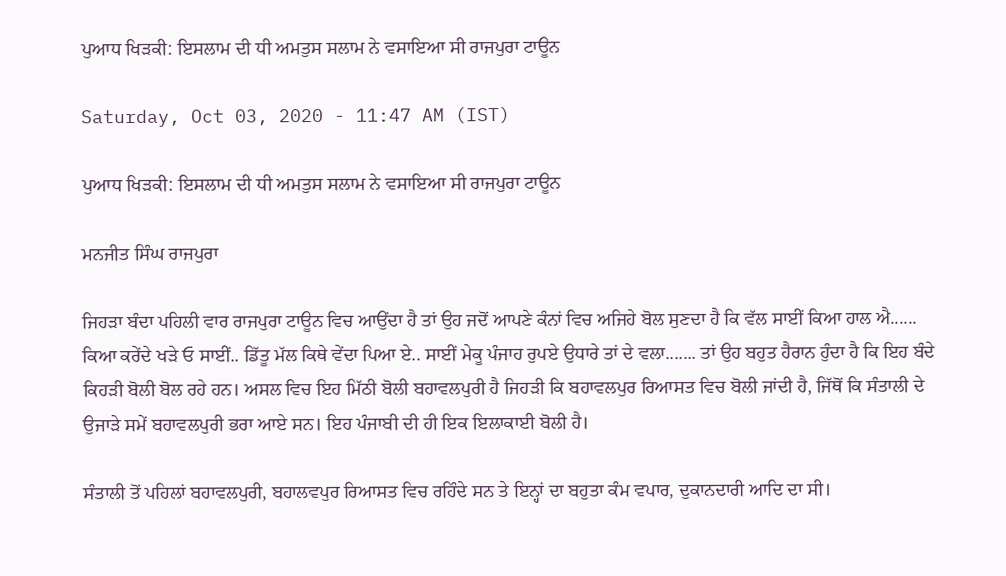ਪੁਆਧ ਖਿੜਕੀ: ਇਸਲਾਮ ਦੀ ਧੀ ਅਮਤੁਸ ਸਲਾਮ ਨੇ ਵਸਾਇਆ ਸੀ ਰਾਜਪੁਰਾ ਟਾਊਨ

Saturday, Oct 03, 2020 - 11:47 AM (IST)

ਪੁਆਧ ਖਿੜਕੀ: ਇਸਲਾਮ ਦੀ ਧੀ ਅਮਤੁਸ ਸਲਾਮ ਨੇ ਵਸਾਇਆ ਸੀ ਰਾਜਪੁਰਾ ਟਾਊਨ

ਮਨਜੀਤ ਸਿੰਘ ਰਾਜਪੁਰਾ

ਜਿਹੜਾ ਬੰਦਾ ਪਹਿਲੀ ਵਾਰ ਰਾਜਪੁਰਾ ਟਾਊਨ ਵਿਚ ਆਉਂਦਾ ਹੈ ਤਾਂ ਉਹ ਜਦੋਂ ਆਪਣੇ ਕੰਨਾਂ ਵਿਚ ਅਜਿਹੇ ਬੋਲ ਸੁਣਦਾ ਹੈ ਕਿ ਵੱਲ ਸਾਈਂ ਕਿਆ ਹਾਲ ਐ...... ਕਿਆ ਕਰੇਂਦੇ ਖੜੇ ਓ ਸਾਈਂ.. ਡਿੱਤੂ ਮੱਲ ਕਿਥੇ ਵੇਂਦਾ ਪਿਆ ਏ.. ਸਾਈਂ ਮੇਕੂ ਪੰਜਾਹ ਰੁਪਏ ਉਧਾਰੇ ਤਾਂ ਦੇ ਵਲਾ....... ਤਾਂ ਉਹ ਬਹੁਤ ਹੈਰਾਨ ਹੁੰਦਾ ਹੈ ਕਿ ਇਹ ਬੰਦੇ ਕਿਹੜੀ ਬੋਲੀ ਬੋਲ ਰਹੇ ਹਨ। ਅਸਲ ਵਿਚ ਇਹ ਮਿੱਠੀ ਬੋਲੀ ਬਹਾਵਲਪੁਰੀ ਹੈ ਜਿਹੜੀ ਕਿ ਬਹਾਵਲਪੁਰ ਰਿਆਸਤ ਵਿਚ ਬੋਲੀ ਜਾਂਦੀ ਹੈ, ਜਿੱਥੋਂ ਕਿ ਸੰਤਾਲੀ ਦੇ ਉਜਾੜੇ ਸਮੇਂ ਬਹਾਵਲਪੁਰੀ ਭਰਾ ਆਏ ਸਨ। ਇਹ ਪੰਜਾਬੀ ਦੀ ਹੀ ਇਕ ਇਲਾਕਾਈ ਬੋਲੀ ਹੈ।

ਸੰਤਾਲੀ ਤੋਂ ਪਹਿਲਾਂ ਬਹਾਵਲਪੁਰੀ, ਬਹਾਲਵਪੁਰ ਰਿਆਸਤ ਵਿਚ ਰਹਿੰਦੇ ਸਨ ਤੇ ਇਨ੍ਹਾਂ ਦਾ ਬਹੁਤਾ ਕੰਮ ਵਪਾਰ, ਦੁਕਾਨਦਾਰੀ ਆਦਿ ਦਾ ਸੀ।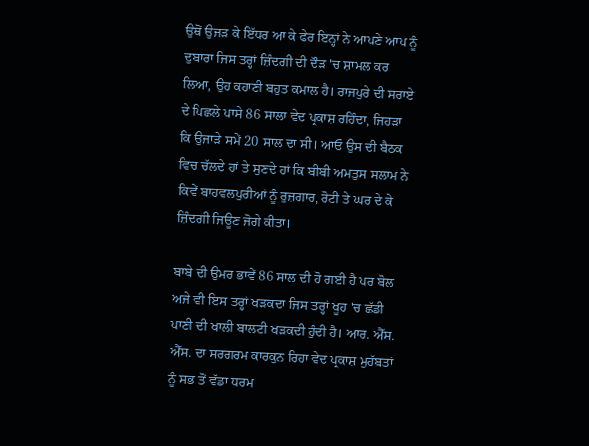ਉਥੋਂ ਉਜੜ ਕੇ ਇੱਧਰ ਆ ਕੇ ਫੇਰ ਇਨ੍ਹਾਂ ਨੇ ਆਪਣੇ ਆਪ ਨੂੰ ਦੁਬਾਰਾ ਜਿਸ ਤਰ੍ਹਾਂ ਜ਼ਿੰਦਗੀ ਦੀ ਦੌੜ 'ਚ ਸ਼ਾਮਲ ਕਰ ਲਿਆ, ਉਹ ਕਹਾਣੀ ਬਹੁਤ ਕਮਾਲ ਹੈ। ਰਾਜਪੁਰੇ ਦੀ ਸਰਾਏ ਦੇ ਪਿਛਲੇ ਪਾਸੇ 86 ਸਾਲਾ ਵੇਦ ਪ੍ਰਕਾਸ਼ ਰਹਿੰਦਾ, ਜਿਹੜਾ ਕਿ ਉਜਾੜੇ ਸਮੇਂ 20 ਸਾਲ ਦਾ ਸੀ। ਆਓ ਉਸ ਦੀ ਬੈਠਕ ਵਿਚ ਚੱਲਦੇ ਹਾਂ ਤੇ ਸੁਣਦੇ ਹਾਂ ਕਿ ਬੀਬੀ ਅਮਤੁਸ ਸਲਾਮ ਨੇ ਕਿਵੇਂ ਬਾਹਵਲਪੁਰੀਆਂ ਨੂੰ ਰੁਜ਼ਗਾਰ, ਰੋਟੀ ਤੇ ਘਰ ਦੇ ਕੇ ਜ਼ਿੰਦਗੀ ਜਿਊਣ ਜੋਗੇ ਕੀਤਾ।

ਬਾਬੇ ਦੀ ਉਮਰ ਭਾਵੇਂ 86 ਸਾਲ ਦੀ ਹੋ ਗਈ ਹੈ ਪਰ ਬੋਲ ਅਜੇ ਵੀ ਇਸ ਤਰ੍ਹਾਂ ਖੜਕਦਾ ਜਿਸ ਤਰ੍ਹਾਂ ਖੂਹ 'ਚ ਛੱਡੀ ਪਾਣੀ ਦੀ ਖਾਲੀ ਬਾਲਟੀ ਖੜਕਦੀ ਹੁੰਦੀ ਹੈ। ਆਰ. ਐੱਸ. ਐੱਸ. ਦਾ ਸਰਗਰਮ ਕਾਰਕੁਨ ਰਿਹਾ ਵੇਦ ਪ੍ਰਕਾਸ਼ ਮੁਹੱਬਤਾਂ ਨੂੰ ਸਭ ਤੋਂ ਵੱਡਾ ਧਰਮ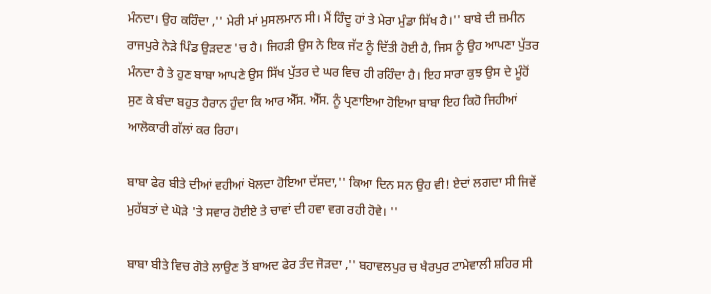ਮੰਨਦਾ। ਉਹ ਕਹਿੰਦਾ ,'' ਮੇਰੀ ਮਾਂ ਮੁਸਲਮਾਨ ਸੀ। ਮੈਂ ਹਿੰਦੂ ਹਾਂ ਤੇ ਮੇਰਾ ਮੁੰਡਾ ਸਿੱਖ ਹੈ।'' ਬਾਬੇ ਦੀ ਜ਼ਮੀਨ ਰਾਜਪੁਰੇ ਨੇੜੇ ਪਿੰਡ ਉੜਦਣ 'ਚ ਹੈ। ਜਿਹੜੀ ਉਸ ਨੇ ਇਕ ਜੱਟ ਨੂੰ ਦਿੱਤੀ ਹੋਈ ਹੈ, ਜਿਸ ਨੂੰ ਉਹ ਆਪਣਾ ਪੁੱਤਰ ਮੰਨਦਾ ਹੈ ਤੇ ਹੁਣ ਬਾਬਾ ਆਪਣੇ ਉਸ ਸਿੱਖ ਪੁੱਤਰ ਦੇ ਘਰ ਵਿਚ ਹੀ ਰਹਿੰਦਾ ਹੈ। ਇਹ ਸਾਰਾ ਕੁਝ ਉਸ ਦੇ ਮੂੰਹੋਂ ਸੁਣ ਕੇ ਬੰਦਾ ਬਹੁਤ ਹੈਰਾਨ ਹੁੰਦਾ ਕਿ ਆਰ ਐੱਸ. ਐੱਸ. ਨੂੰ ਪ੍ਰਣਾਇਆ ਹੋਇਆ ਬਾਬਾ ਇਹ ਕਿਹੋ ਜਿਹੀਆਂ ਆਲੋਕਾਰੀ ਗੱਲਾਂ ਕਰ ਰਿਹਾ।

ਬਾਬਾ ਫੇਰ ਬੀਤੇ ਦੀਆਂ ਵਹੀਆਂ ਖੋਲਦਾ ਹੋਇਆ ਦੱਸਦਾ,'' ਕਿਆ ਦਿਨ ਸਨ ਉਹ ਵੀ! ਏਦਾਂ ਲਗਦਾ ਸੀ ਜਿਵੇਂ ਮੁਹੱਬਤਾਂ ਦੇ ਘੋੜੇ 'ਤੇ ਸਵਾਰ ਹੋਈਏ ਤੇ ਚਾਵਾਂ ਦੀ ਹਵਾ ਵਗ ਰਹੀ ਹੋਵੇ। ''

ਬਾਬਾ ਬੀਤੇ ਵਿਚ ਗੋਤੇ ਲਾਉਣ ਤੋਂ ਬਾਅਦ ਫੇਰ ਤੰਦ ਜੋੜਦਾ ,'' ਬਹਾਵਲਪੁਰ ਚ ਖੈਰਪੁਰ ਟਾਮੇਵਾਲੀ ਸ਼ਹਿਰ ਸੀ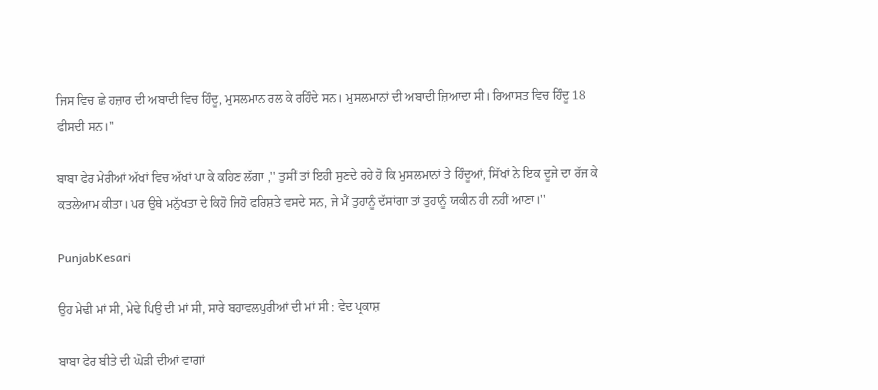ਜਿਸ ਵਿਚ ਛੇ ਹਜ਼ਾਰ ਦੀ ਅਬਾਦੀ ਵਿਚ ਹਿੰਦੂ, ਮੁਸਲਮਾਨ ਰਲ ਕੇ ਰਹਿੰਦੇ ਸਨ। ਮੁਸਲਮਾਨਾਂ ਦੀ ਅਬਾਦੀ ਜ਼ਿਆਦਾ ਸੀ। ਰਿਆਸਤ ਵਿਚ ਹਿੰਦੂ 18 ਫੀਸਦੀ ਸਨ।''

ਬਾਬਾ ਫੇਰ ਮੇਰੀਆਂ ਅੱਖਾਂ ਵਿਚ ਅੱਖਾਂ ਪਾ ਕੇ ਕਹਿਣ ਲੱਗਾ ,'' ਤੁਸੀਂ ਤਾਂ ਇਹੀ ਸੁਣਦੇ ਰਹੇ ਹੋ ਕਿ ਮੁਸਲਮਾਨਾਂ ਤੇ ਹਿੰਦੂਆਂ, ਸਿੱਖਾਂ ਨੇ ਇਕ ਦੂਜੇ ਦਾ ਰੱਜ ਕੇ ਕਤਲੇਆਮ ਕੀਤਾ। ਪਰ ਉਥੇ ਮਨੁੱਖਤਾ ਦੇ ਕਿਹੋ ਜਿਹੋ ਫਰਿਸ਼ਤੇ ਵਸਦੇ ਸਨ, ਜੇ ਮੈਂ ਤੁਹਾਨੂੰ ਦੱਸਾਂਗਾ ਤਾਂ ਤੁਹਾਨੂੰ ਯਕੀਨ ਹੀ ਨਹੀਂ ਆਣਾ।''

PunjabKesari

ਉਹ ਮੇਢੀ ਮਾਂ ਸੀ, ਮੇਢੇ ਪਿਉ ਦੀ ਮਾਂ ਸੀ, ਸਾਰੇ ਬਹਾਵਲਪੁਰੀਆਂ ਦੀ ਮਾਂ ਸੀ : ਵੇਦ ਪ੍ਰਕਾਸ਼

ਬਾਬਾ ਫੇਰ ਬੀਤੇ ਦੀ ਘੋੜੀ ਦੀਆਂ ਵਾਗਾਂ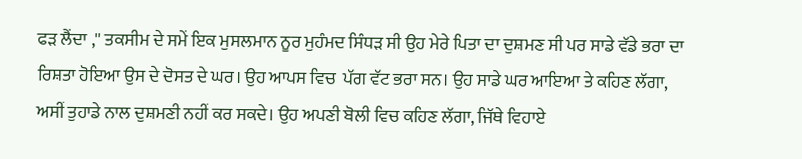ਫੜ ਲੈਂਦਾ ,'' ਤਕਸੀਮ ਦੇ ਸਮੇਂ ਇਕ ਮੁਸਲਮਾਨ ਨੂਰ ਮੁਹੰਮਦ ਸਿੰਧੜ ਸੀ ਉਹ ਮੇਰੇ ਪਿਤਾ ਦਾ ਦੁਸ਼ਮਣ ਸੀ ਪਰ ਸਾਡੇ ਵੱਡੇ ਭਰਾ ਦਾ ਰਿਸ਼ਤਾ ਹੋਇਆ ਉਸ ਦੇ ਦੋਸਤ ਦੇ ਘਰ। ਉਹ ਆਪਸ ਵਿਚ  ਪੱਗ ਵੱਟ ਭਰਾ ਸਨ। ਉਹ ਸਾਡੇ ਘਰ ਆਇਆ ਤੇ ਕਹਿਣ ਲੱਗਾ, ਅਸੀਂ ਤੁਹਾਡੇ ਨਾਲ ਦੁਸ਼ਮਣੀ ਨਹੀਂ ਕਰ ਸਕਦੇ। ਉਹ ਅਪਣੀ ਬੋਲੀ ਵਿਚ ਕਹਿਣ ਲੱਗਾ, ਜਿੱਥੇ ਵਿਹਾਏ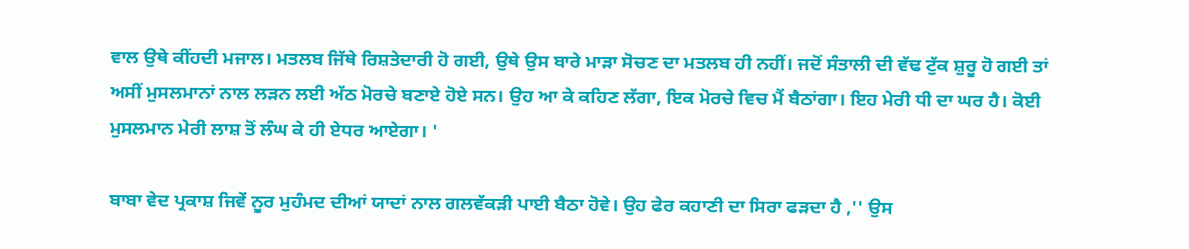ਵਾਲ ਉਥੇ ਕੀਂਹਦੀ ਮਜਾਲ। ਮਤਲਬ ਜਿੱਥੇ ਰਿਸ਼ਤੇਦਾਰੀ ਹੋ ਗਈ, ਉਥੇ ਉਸ ਬਾਰੇ ਮਾੜਾ ਸੋਚਣ ਦਾ ਮਤਲਬ ਹੀ ਨਹੀਂ। ਜਦੋਂ ਸੰਤਾਲੀ ਦੀ ਵੱਢ ਟੁੱਕ ਸ਼ੁਰੂ ਹੋ ਗਈ ਤਾਂ ਅਸੀਂ ਮੁਸਲਮਾਨਾਂ ਨਾਲ ਲੜਨ ਲਈ ਅੱਠ ਮੋਰਚੇ ਬਣਾਏ ਹੋਏ ਸਨ। ਉਹ ਆ ਕੇ ਕਹਿਣ ਲੱਗਾ, ਇਕ ਮੋਰਚੇ ਵਿਚ ਮੈਂ ਬੈਠਾਂਗਾ। ਇਹ ਮੇਰੀ ਧੀ ਦਾ ਘਰ ਹੈ। ਕੋਈ ਮੁਸਲਮਾਨ ਮੇਰੀ ਲਾਸ਼ ਤੋਂ ਲੰਘ ਕੇ ਹੀ ਏਧਰ ਆਏਗਾ। '

ਬਾਬਾ ਵੇਦ ਪ੍ਰਕਾਸ਼ ਜਿਵੇਂ ਨੂਰ ਮੁਹੰਮਦ ਦੀਆਂ ਯਾਦਾਂ ਨਾਲ ਗਲਵੱਕੜੀ ਪਾਈ ਬੈਠਾ ਹੋਵੇ। ਉਹ ਫੇਰ ਕਹਾਣੀ ਦਾ ਸਿਰਾ ਫੜਦਾ ਹੈ ,'' ਉਸ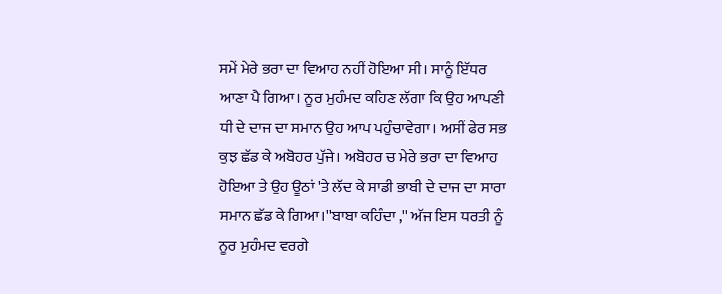ਸਮੇਂ ਮੇਰੇ ਭਰਾ ਦਾ ਵਿਆਹ ਨਹੀਂ ਹੋਇਆ ਸੀ। ਸਾਨੂੰ ਇੱਧਰ ਆਣਾ ਪੈ ਗਿਆ। ਨੂਰ ਮੁਹੰਮਦ ਕਹਿਣ ਲੱਗਾ ਕਿ ਉਹ ਆਪਣੀ ਧੀ ਦੇ ਦਾਜ ਦਾ ਸਮਾਨ ਉਹ ਆਪ ਪਹੁੰਚਾਵੇਗਾ। ਅਸੀਂ ਫੇਰ ਸਭ ਕੁਝ ਛੱਡ ਕੇ ਅਬੋਹਰ ਪੁੱਜੇ। ਅਬੋਹਰ ਚ ਮੇਰੇ ਭਰਾ ਦਾ ਵਿਆਹ ਹੋਇਆ ਤੇ ਉਹ ਊਠਾਂ 'ਤੇ ਲੱਦ ਕੇ ਸਾਡੀ ਭਾਬੀ ਦੇ ਦਾਜ ਦਾ ਸਾਰਾ ਸਮਾਨ ਛੱਡ ਕੇ ਗਿਆ।''ਬਾਬਾ ਕਹਿੰਦਾ ,'' ਅੱਜ ਇਸ ਧਰਤੀ ਨੂੰ ਨੂਰ ਮੁਹੰਮਦ ਵਰਗੇ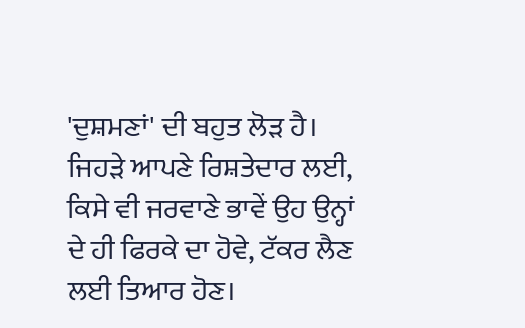'ਦੁਸ਼ਮਣਾਂ' ਦੀ ਬਹੁਤ ਲੋੜ ਹੈ। ਜਿਹੜੇ ਆਪਣੇ ਰਿਸ਼ਤੇਦਾਰ ਲਈ, ਕਿਸੇ ਵੀ ਜਰਵਾਣੇ ਭਾਵੇਂ ਉਹ ਉਨ੍ਹਾਂ ਦੇ ਹੀ ਫਿਰਕੇ ਦਾ ਹੋਵੇ, ਟੱਕਰ ਲੈਣ ਲਈ ਤਿਆਰ ਹੋਣ।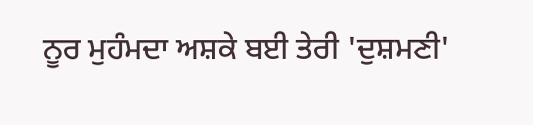ਨੂਰ ਮੁਹੰਮਦਾ ਅਸ਼ਕੇ ਬਈ ਤੇਰੀ 'ਦੁਸ਼ਮਣੀ'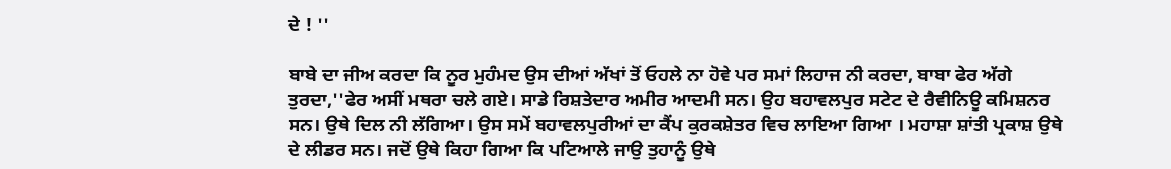ਦੇ ! ''

ਬਾਬੇ ਦਾ ਜੀਅ ਕਰਦਾ ਕਿ ਨੂਰ ਮੁਹੰਮਦ ਉਸ ਦੀਆਂ ਅੱਖਾਂ ਤੋਂ ਓਹਲੇ ਨਾ ਹੋਵੇ ਪਰ ਸਮਾਂ ਲਿਹਾਜ ਨੀ ਕਰਦਾ, ਬਾਬਾ ਫੇਰ ਅੱਗੇ ਤੁਰਦਾ,''ਫੇਰ ਅਸੀਂ ਮਥਰਾ ਚਲੇ ਗਏ। ਸਾਡੇ ਰਿਸ਼ਤੇਦਾਰ ਅਮੀਰ ਆਦਮੀ ਸਨ। ਉਹ ਬਹਾਵਲਪੁਰ ਸਟੇਟ ਦੇ ਰੈਵੀਨਿਊ ਕਮਿਸ਼ਨਰ ਸਨ। ਉਥੇ ਦਿਲ ਨੀ ਲੱਗਿਆ। ਉਸ ਸਮੇਂ ਬਹਾਵਲਪੁਰੀਆਂ ਦਾ ਕੈਂਪ ਕੁਰਕਸ਼ੇਤਰ ਵਿਚ ਲਾਇਆ ਗਿਆ । ਮਹਾਸ਼ਾ ਸ਼ਾਂਤੀ ਪ੍ਰਕਾਸ਼ ਉਥੇ ਦੇ ਲੀਡਰ ਸਨ। ਜਦੋਂ ਉਥੇ ਕਿਹਾ ਗਿਆ ਕਿ ਪਟਿਆਲੇ ਜਾਉ ਤੁਹਾਨੂੰ ਉਥੇ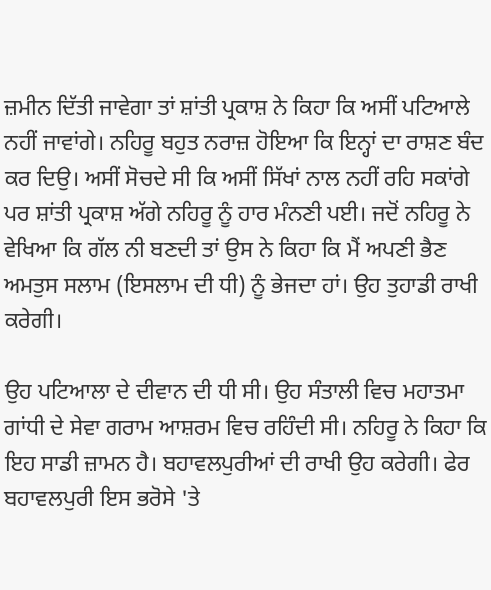ਜ਼ਮੀਨ ਦਿੱਤੀ ਜਾਵੇਗਾ ਤਾਂ ਸ਼ਾਂਤੀ ਪ੍ਰਕਾਸ਼ ਨੇ ਕਿਹਾ ਕਿ ਅਸੀਂ ਪਟਿਆਲੇ ਨਹੀਂ ਜਾਵਾਂਗੇ। ਨਹਿਰੂ ਬਹੁਤ ਨਰਾਜ਼ ਹੋਇਆ ਕਿ ਇਨ੍ਹਾਂ ਦਾ ਰਾਸ਼ਣ ਬੰਦ ਕਰ ਦਿਉ। ਅਸੀਂ ਸੋਚਦੇ ਸੀ ਕਿ ਅਸੀਂ ਸਿੱਖਾਂ ਨਾਲ ਨਹੀਂ ਰਹਿ ਸਕਾਂਗੇ ਪਰ ਸ਼ਾਂਤੀ ਪ੍ਰਕਾਸ਼ ਅੱਗੇ ਨਹਿਰੂ ਨੂੰ ਹਾਰ ਮੰਨਣੀ ਪਈ। ਜਦੋਂ ਨਹਿਰੂ ਨੇ ਵੇਖਿਆ ਕਿ ਗੱਲ ਨੀ ਬਣਦੀ ਤਾਂ ਉਸ ਨੇ ਕਿਹਾ ਕਿ ਮੈਂ ਅਪਣੀ ਭੈਣ ਅਮਤੁਸ ਸਲਾਮ (ਇਸਲਾਮ ਦੀ ਧੀ) ਨੂੰ ਭੇਜਦਾ ਹਾਂ। ਉਹ ਤੁਹਾਡੀ ਰਾਖੀ ਕਰੇਗੀ।

ਉਹ ਪਟਿਆਲਾ ਦੇ ਦੀਵਾਨ ਦੀ ਧੀ ਸੀ। ਉਹ ਸੰਤਾਲੀ ਵਿਚ ਮਹਾਤਮਾ ਗਾਂਧੀ ਦੇ ਸੇਵਾ ਗਰਾਮ ਆਸ਼ਰਮ ਵਿਚ ਰਹਿੰਦੀ ਸੀ। ਨਹਿਰੂ ਨੇ ਕਿਹਾ ਕਿ ਇਹ ਸਾਡੀ ਜ਼ਾਮਨ ਹੈ। ਬਹਾਵਲਪੁਰੀਆਂ ਦੀ ਰਾਖੀ ਉਹ ਕਰੇਗੀ। ਫੇਰ ਬਹਾਵਲਪੁਰੀ ਇਸ ਭਰੋਸੇ 'ਤੇ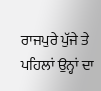ਰਾਜਪੁਰੇ ਪੁੱਜੇ ਤੇ ਪਹਿਲਾਂ ਉਨ੍ਹਾਂ ਦਾ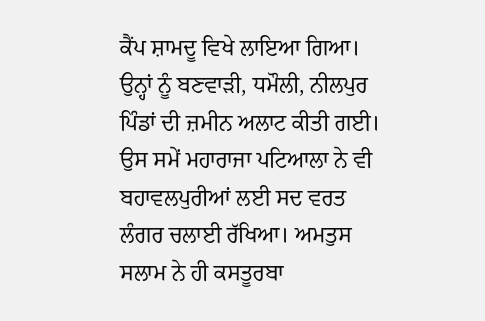ਕੈਂਪ ਸ਼ਾਮਦੂ ਵਿਖੇ ਲਾਇਆ ਗਿਆ। ਉਨ੍ਹਾਂ ਨੂੰ ਬਣਵਾੜੀ, ਧਮੌਲੀ, ਨੀਲਪੁਰ ਪਿੰਡਾਂ ਦੀ ਜ਼ਮੀਨ ਅਲਾਟ ਕੀਤੀ ਗਈ। ਉਸ ਸਮੇਂ ਮਹਾਰਾਜਾ ਪਟਿਆਲਾ ਨੇ ਵੀ ਬਹਾਵਲਪੁਰੀਆਂ ਲਈ ਸਦ ਵਰਤ ਲੰਗਰ ਚਲਾਈ ਰੱਖਿਆ। ਅਮਤੁਸ ਸਲਾਮ ਨੇ ਹੀ ਕਸਤੂਰਬਾ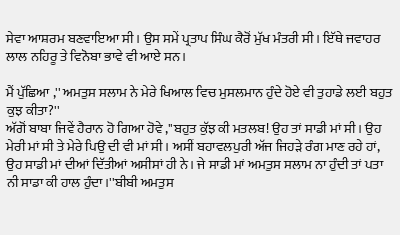ਸੇਵਾ ਆਸ਼ਰਮ ਬਣਵਾਇਆ ਸੀ। ਉਸ ਸਮੇਂ ਪ੍ਰਤਾਪ ਸਿੰਘ ਕੈਰੋਂ ਮੁੱਖ ਮੰਤਰੀ ਸੀ। ਇੱਥੇ ਜਵਾਹਰ ਲਾਲ ਨਹਿਰੂ ਤੇ ਵਿਨੋਬਾ ਭਾਵੇ ਵੀ ਆਏ ਸਨ।

ਮੈਂ ਪੁੱਛਿਆ ,'' ਅਮਤੁਸ ਸਲਾਮ ਨੇ ਮੇਰੇ ਖਿਆਲ ਵਿਚ ਮੁਸਲਮਾਨ ਹੁੰਦੇ ਹੋਏ ਵੀ ਤੁਹਾਡੇ ਲਈ ਬਹੁਤ ਕੁਝ ਕੀਤਾ?''
ਅੱਗੋਂ ਬਾਬਾ ਜਿਵੇਂ ਹੈਰਾਨ ਹੋ ਗਿਆ ਹੋਵੇ ,''ਬਹੁਤ ਕੁੱਝ ਕੀ ਮਤਲਬ! ਉਹ ਤਾਂ ਸਾਡੀ ਮਾਂ ਸੀ। ਉਹ ਮੇਰੀ ਮਾਂ ਸੀ ਤੇ ਮੇਰੇ ਪਿਉ ਦੀ ਵੀ ਮਾਂ ਸੀ। ਅਸੀਂ ਬਹਾਵਲਪੁਰੀ ਅੱਜ ਜਿਹੜੇ ਰੰਗ ਮਾਣ ਰਹੇ ਹਾਂ, ਉਹ ਸਾਡੀ ਮਾਂ ਦੀਆਂ ਦਿੱਤੀਆਂ ਅਸੀਸਾਂ ਹੀ ਨੇ। ਜੇ ਸਾਡੀ ਮਾਂ ਅਮਤੁਸ ਸਲਾਮ ਨਾ ਹੁੰਦੀ ਤਾਂ ਪਤਾ ਨੀ ਸਾਡਾ ਕੀ ਹਾਲ ਹੁੰਦਾ।''ਬੀਬੀ ਅਮਤੁਸ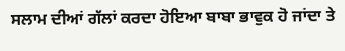ਸਲਾਮ ਦੀਆਂ ਗੱਲਾਂ ਕਰਦਾ ਹੋਇਆ ਬਾਬਾ ਭਾਵੁਕ ਹੋ ਜਾਂਦਾ ਤੇ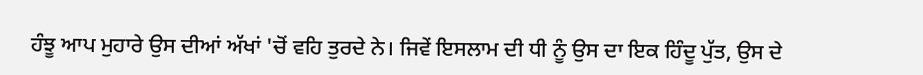ਹੰਝੂ ਆਪ ਮੁਹਾਰੇ ਉਸ ਦੀਆਂ ਅੱਖਾਂ 'ਚੋਂ ਵਹਿ ਤੁਰਦੇ ਨੇ। ਜਿਵੇਂ ਇਸਲਾਮ ਦੀ ਧੀ ਨੂੰ ਉਸ ਦਾ ਇਕ ਹਿੰਦੂ ਪੁੱਤ, ਉਸ ਦੇ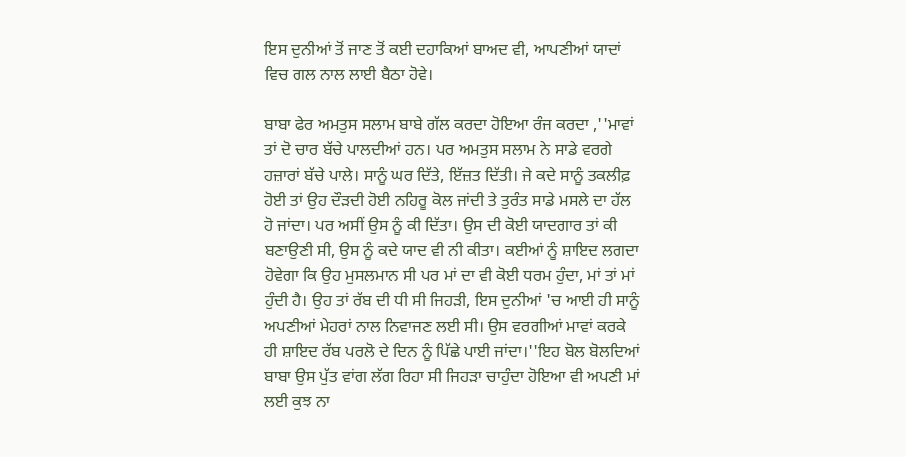ਇਸ ਦੁਨੀਆਂ ਤੋਂ ਜਾਣ ਤੋਂ ਕਈ ਦਹਾਕਿਆਂ ਬਾਅਦ ਵੀ, ਆਪਣੀਆਂ ਯਾਦਾਂ ਵਿਚ ਗਲ ਨਾਲ ਲਾਈ ਬੈਠਾ ਹੋਵੇ।

ਬਾਬਾ ਫੇਰ ਅਮਤੁਸ ਸਲਾਮ ਬਾਬੇ ਗੱਲ ਕਰਦਾ ਹੋਇਆ ਰੰਜ ਕਰਦਾ ,''ਮਾਵਾਂ ਤਾਂ ਦੋ ਚਾਰ ਬੱਚੇ ਪਾਲਦੀਆਂ ਹਨ। ਪਰ ਅਮਤੁਸ ਸਲਾਮ ਨੇ ਸਾਡੇ ਵਰਗੇ ਹਜ਼ਾਰਾਂ ਬੱਚੇ ਪਾਲੇ। ਸਾਨੂੰ ਘਰ ਦਿੱਤੇ, ਇੱਜ਼ਤ ਦਿੱਤੀ। ਜੇ ਕਦੇ ਸਾਨੂੰ ਤਕਲੀਫ਼ ਹੋਈ ਤਾਂ ਉਹ ਦੌੜਦੀ ਹੋਈ ਨਹਿਰੂ ਕੋਲ ਜਾਂਦੀ ਤੇ ਤੁਰੰਤ ਸਾਡੇ ਮਸਲੇ ਦਾ ਹੱਲ ਹੋ ਜਾਂਦਾ। ਪਰ ਅਸੀਂ ਉਸ ਨੂੰ ਕੀ ਦਿੱਤਾ। ਉਸ ਦੀ ਕੋਈ ਯਾਦਗਾਰ ਤਾਂ ਕੀ ਬਣਾਉਣੀ ਸੀ, ਉਸ ਨੂੰ ਕਦੇ ਯਾਦ ਵੀ ਨੀ ਕੀਤਾ। ਕਈਆਂ ਨੂੰ ਸ਼ਾਇਦ ਲਗਦਾ ਹੋਵੇਗਾ ਕਿ ਉਹ ਮੁਸਲਮਾਨ ਸੀ ਪਰ ਮਾਂ ਦਾ ਵੀ ਕੋਈ ਧਰਮ ਹੁੰਦਾ, ਮਾਂ ਤਾਂ ਮਾਂ ਹੁੰਦੀ ਹੈ। ਉਹ ਤਾਂ ਰੱਬ ਦੀ ਧੀ ਸੀ ਜਿਹੜੀ, ਇਸ ਦੁਨੀਆਂ 'ਚ ਆਈ ਹੀ ਸਾਨੂੰ ਅਪਣੀਆਂ ਮੇਹਰਾਂ ਨਾਲ ਨਿਵਾਜਣ ਲਈ ਸੀ। ਉਸ ਵਰਗੀਆਂ ਮਾਵਾਂ ਕਰਕੇ ਹੀ ਸ਼ਾਇਦ ਰੱਬ ਪਰਲੋ ਦੇ ਦਿਨ ਨੂੰ ਪਿੱਛੇ ਪਾਈ ਜਾਂਦਾ।''ਇਹ ਬੋਲ ਬੋਲਦਿਆਂ ਬਾਬਾ ਉਸ ਪੁੱਤ ਵਾਂਗ ਲੱਗ ਰਿਹਾ ਸੀ ਜਿਹੜਾ ਚਾਹੁੰਦਾ ਹੋਇਆ ਵੀ ਅਪਣੀ ਮਾਂ ਲਈ ਕੁਝ ਨਾ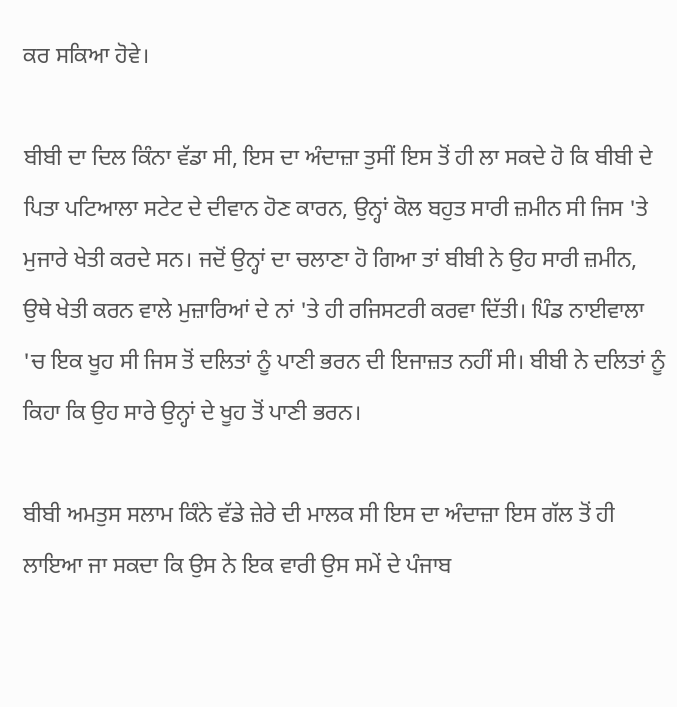ਕਰ ਸਕਿਆ ਹੋਵੇ।

ਬੀਬੀ ਦਾ ਦਿਲ ਕਿੰਨਾ ਵੱਡਾ ਸੀ, ਇਸ ਦਾ ਅੰਦਾਜ਼ਾ ਤੁਸੀਂ ਇਸ ਤੋਂ ਹੀ ਲਾ ਸਕਦੇ ਹੋ ਕਿ ਬੀਬੀ ਦੇ ਪਿਤਾ ਪਟਿਆਲਾ ਸਟੇਟ ਦੇ ਦੀਵਾਨ ਹੋਣ ਕਾਰਨ, ਉਨ੍ਹਾਂ ਕੋਲ ਬਹੁਤ ਸਾਰੀ ਜ਼ਮੀਨ ਸੀ ਜਿਸ 'ਤੇ ਮੁਜਾਰੇ ਖੇਤੀ ਕਰਦੇ ਸਨ। ਜਦੋਂ ਉਨ੍ਹਾਂ ਦਾ ਚਲਾਣਾ ਹੋ ਗਿਆ ਤਾਂ ਬੀਬੀ ਨੇ ਉਹ ਸਾਰੀ ਜ਼ਮੀਨ, ਉਥੇ ਖੇਤੀ ਕਰਨ ਵਾਲੇ ਮੁਜ਼ਾਰਿਆਂ ਦੇ ਨਾਂ 'ਤੇ ਹੀ ਰਜਿਸਟਰੀ ਕਰਵਾ ਦਿੱਤੀ। ਪਿੰਡ ਨਾਈਵਾਲਾ 'ਚ ਇਕ ਖੂਹ ਸੀ ਜਿਸ ਤੋਂ ਦਲਿਤਾਂ ਨੂੰ ਪਾਣੀ ਭਰਨ ਦੀ ਇਜਾਜ਼ਤ ਨਹੀਂ ਸੀ। ਬੀਬੀ ਨੇ ਦਲਿਤਾਂ ਨੂੰ ਕਿਹਾ ਕਿ ਉਹ ਸਾਰੇ ਉਨ੍ਹਾਂ ਦੇ ਖੂਹ ਤੋਂ ਪਾਣੀ ਭਰਨ।

ਬੀਬੀ ਅਮਤੁਸ ਸਲਾਮ ਕਿੰਨੇ ਵੱਡੇ ਜ਼ੇਰੇ ਦੀ ਮਾਲਕ ਸੀ ਇਸ ਦਾ ਅੰਦਾਜ਼ਾ ਇਸ ਗੱਲ ਤੋਂ ਹੀ ਲਾਇਆ ਜਾ ਸਕਦਾ ਕਿ ਉਸ ਨੇ ਇਕ ਵਾਰੀ ਉਸ ਸਮੇਂ ਦੇ ਪੰਜਾਬ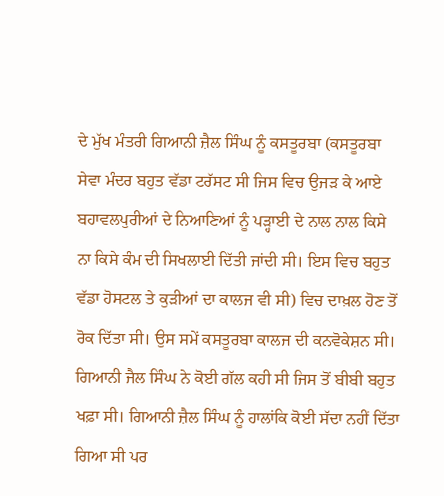ਦੇ ਮੁੱਖ ਮੰਤਰੀ ਗਿਆਨੀ ਜ਼ੈਲ ਸਿੰਘ ਨੂੰ ਕਸਤੂਰਬਾ (ਕਸਤੂਰਬਾ ਸੇਵਾ ਮੰਦਰ ਬਹੁਤ ਵੱਡਾ ਟਰੱਸਟ ਸੀ ਜਿਸ ਵਿਚ ਉਜੜ ਕੇ ਆਏ ਬਹਾਵਲਪੁਰੀਆਂ ਦੇ ਨਿਆਣਿਆਂ ਨੂੰ ਪੜ੍ਹਾਈ ਦੇ ਨਾਲ ਨਾਲ ਕਿਸੇ ਨਾ ਕਿਸੇ ਕੰਮ ਦੀ ਸਿਖਲਾਈ ਦਿੱਤੀ ਜਾਂਦੀ ਸੀ। ਇਸ ਵਿਚ ਬਹੁਤ ਵੱਡਾ ਹੋਸਟਲ ਤੇ ਕੁੜੀਆਂ ਦਾ ਕਾਲਜ ਵੀ ਸੀ) ਵਿਚ ਦਾਖ਼ਲ ਹੋਣ ਤੋਂ ਰੋਕ ਦਿੱਤਾ ਸੀ। ਉਸ ਸਮੇਂ ਕਸਤੂਰਬਾ ਕਾਲਜ ਦੀ ਕਨਵੋਕੇਸ਼ਨ ਸੀ। ਗਿਆਨੀ ਜੈਲ ਸਿੰਘ ਨੇ ਕੋਈ ਗੱਲ ਕਹੀ ਸੀ ਜਿਸ ਤੋਂ ਬੀਬੀ ਬਹੁਤ ਖਫ਼ਾ ਸੀ। ਗਿਆਨੀ ਜ਼ੈਲ ਸਿੰਘ ਨੂੰ ਹਾਲਾਂਕਿ ਕੋਈ ਸੱਦਾ ਨਹੀਂ ਦਿੱਤਾ ਗਿਆ ਸੀ ਪਰ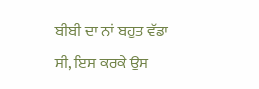ਬੀਬੀ ਦਾ ਨਾਂ ਬਹੁਤ ਵੱਡਾ ਸੀ, ਇਸ ਕਰਕੇ ਉਸ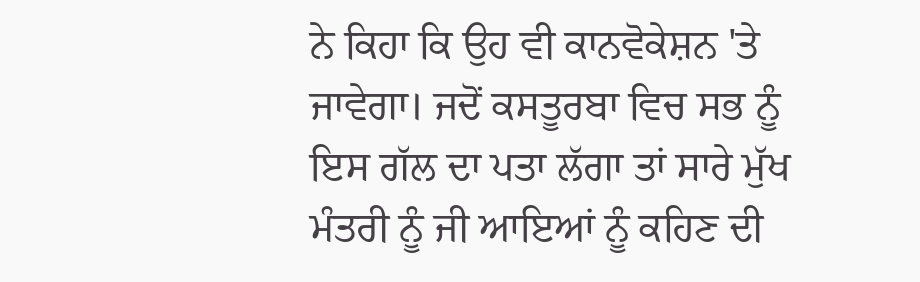ਨੇ ਕਿਹਾ ਕਿ ਉਹ ਵੀ ਕਾਨਵੋਕੇਸ਼ਨ 'ਤੇ ਜਾਵੇਗਾ। ਜਦੋਂ ਕਸਤੂਰਬਾ ਵਿਚ ਸਭ ਨੂੰ ਇਸ ਗੱਲ ਦਾ ਪਤਾ ਲੱਗਾ ਤਾਂ ਸਾਰੇ ਮੁੱਖ ਮੰਤਰੀ ਨੂੰ ਜੀ ਆਇਆਂ ਨੂੰ ਕਹਿਣ ਦੀ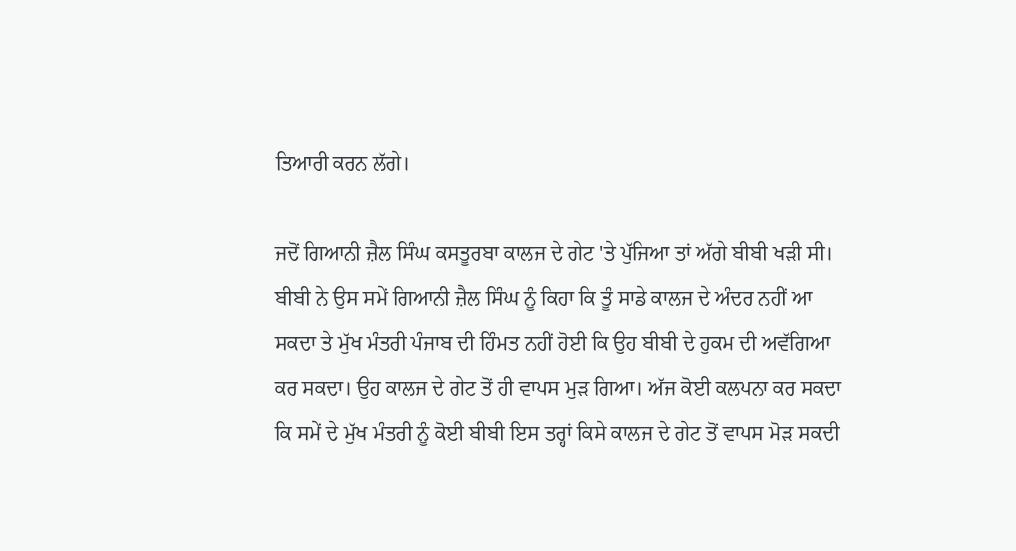ਤਿਆਰੀ ਕਰਨ ਲੱਗੇ।

ਜਦੋਂ ਗਿਆਨੀ ਜ਼ੈਲ ਸਿੰਘ ਕਸਤੂਰਬਾ ਕਾਲਜ ਦੇ ਗੇਟ 'ਤੇ ਪੁੱਜਿਆ ਤਾਂ ਅੱਗੇ ਬੀਬੀ ਖੜੀ ਸੀ। ਬੀਬੀ ਨੇ ਉਸ ਸਮੇਂ ਗਿਆਨੀ ਜ਼ੈਲ ਸਿੰਘ ਨੂੰ ਕਿਹਾ ਕਿ ਤੂੰ ਸਾਡੇ ਕਾਲਜ ਦੇ ਅੰਦਰ ਨਹੀਂ ਆ ਸਕਦਾ ਤੇ ਮੁੱਖ ਮੰਤਰੀ ਪੰਜਾਬ ਦੀ ਹਿੰਮਤ ਨਹੀਂ ਹੋਈ ਕਿ ਉਹ ਬੀਬੀ ਦੇ ਹੁਕਮ ਦੀ ਅਵੱਗਿਆ ਕਰ ਸਕਦਾ। ਉਹ ਕਾਲਜ ਦੇ ਗੇਟ ਤੋਂ ਹੀ ਵਾਪਸ ਮੁੜ ਗਿਆ। ਅੱਜ ਕੋਈ ਕਲਪਨਾ ਕਰ ਸਕਦਾ ਕਿ ਸਮੇਂ ਦੇ ਮੁੱਖ ਮੰਤਰੀ ਨੂੰ ਕੋਈ ਬੀਬੀ ਇਸ ਤਰ੍ਹਾਂ ਕਿਸੇ ਕਾਲਜ ਦੇ ਗੇਟ ਤੋਂ ਵਾਪਸ ਮੋੜ ਸਕਦੀ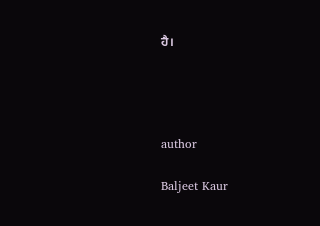ਹੈ।




author

Baljeet Kaur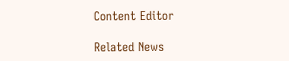Content Editor

Related News